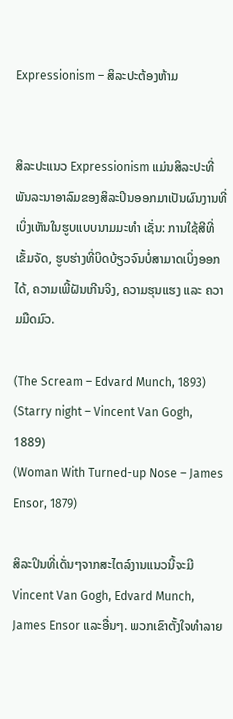Expressionism – ສິລະປະຕ້ອງຫ້າມ


ສິລະປະແນວ Expressionism ແມ່ນສິລະປະທີ່ພັນລະນາອາລົມຂອງສິລະປິນອອກມາເປັນຜົນງານທີ່ເບິ່ງເຫັນໃນຮູບແບບນາມມະທຳ ເຊັ່ນ: ການໃຊ້ສີທີ່ເຂັ້ມຈັດ, ຮູບຮ່າງທີ່ບິດບ້ຽວຈົນບໍ່ສາມາດເບິ່ງອອກໄດ້, ຄວາມເພີ້ຝັນເກີນຈິງ, ຄວາມຮຸນແຮງ ແລະ ຄວາມມືດມົວ.

(The Scream – Edvard Munch, 1893)
(Starry night – Vincent Van Gogh, 1889)
(Woman With Turned-up Nose – James Ensor, 1879)

ສິລະປິນທີ່ເດັ່ນໆຈາກສະໄຕລ໌ງານແນວນີ້ຈະມີ Vincent Van Gogh, Edvard Munch, James Ensor ແລະອື່ນໆ. ພວກເຂົາຕັ້ງໃຈທຳລາຍ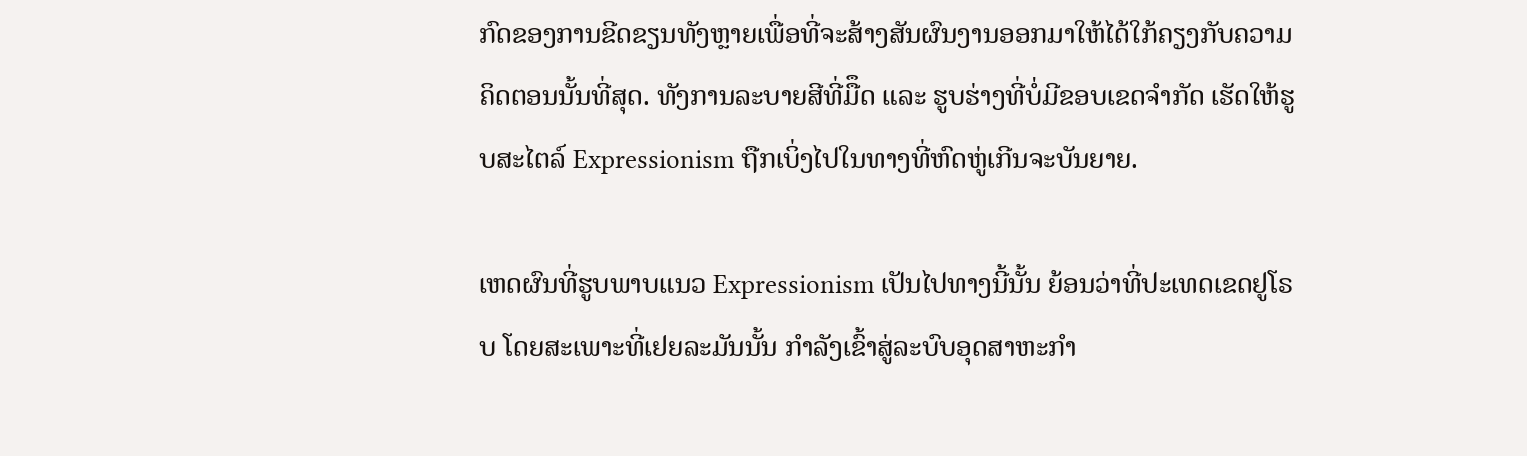ກົດຂອງການຂີດຂຽນທັງຫຼາຍເພື່ອທີ່ຈະສ້າງສັນຜົນງານອອກມາໃຫ້ໄດ້ໃກ້ຄຽງກັບຄວາມຄິດຕອນນັ້ນທີ່ສຸດ. ທັງການລະບາຍສີທີ່ມືຶດ ແລະ ຮູບຮ່າງທີ່ບໍ່ມີຂອບເຂດຈຳກັດ ເຮັດໃຫ້ຮູບສະໄຕລ໌ Expressionism ຖືກເບິ່ງໄປໃນທາງທີ່ຫົດຫູ່ເກີນຈະບັນຍາຍ.

ເຫດຜົນທີ່ຮູບພາບແນວ Expressionism ເປັນໄປທາງນີ້ນັ້ນ ຍ້ອນວ່າທີ່ປະເທດເຂດຢູໂຣບ ໂດຍສະເພາະທີ່ເຢຍລະມັນນັ້ນ ກຳລັງເຂົ້າສູ່ລະບົບອຸດສາຫະກຳ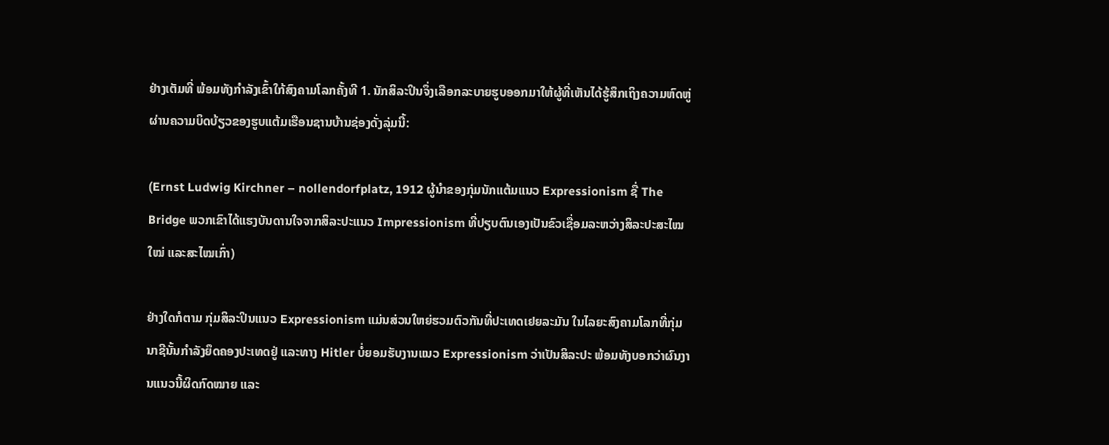ຢ່າງເຕັມທີ່ ພ້ອມທັງກຳລັງເຂົ້າໃກ້ສົງຄາມໂລກຄັ້ງທີ 1. ນັກສິລະປິນຈຶ່ງເລືອກລະບາຍຮູບອອກມາໃຫ້ຜູ້ທີ່ເຫັນໄດ້ຮູ້ສຶກເຖິງຄວາມຫົດຫູ່ຜ່ານຄວາມບິດບ້ຽວຂອງຮູບແຕ້ມເຮືອນຊານບ້ານຊ່ອງດັ່ງລຸ່ມນີ້:

(Ernst Ludwig Kirchner – nollendorfplatz, 1912 ຜູ້ນຳຂອງກຸ່ມນັກແຕ້ມແນວ Expressionism ຊື່ The Bridge ພວກເຂົາໄດ້ແຮງບັນດານໃຈຈາກສິລະປະແນວ Impressionism ທີ່ປຽບຕົນເອງເປັນຂົວເຊື່ອມລະຫວ່າງສິລະປະສະໄໝໃໝ່ ແລະສະໄໝເກົ່າ)

ຢ່າງໃດກໍຕາມ ກຸ່ມສິລະປິນແນວ Expressionism ແມ່ນສ່ວນໃຫຍ່ຮວມຕົວກັນທີ່ປະເທດເຢຍລະມັນ ໃນໄລຍະສົງຄາມໂລກທີ່ກຸ່ມນາຊີນັ້ນກຳລັງຍຶດຄອງປະເທດຢູ່ ແລະທາງ Hitler ບໍ່ຍອມຮັບງານແນວ Expressionism ວ່າເປັນສິລະປະ ພ້ອມທັງບອກວ່າຜົນງານແນວນີ້ຜິດກົດໝາຍ ແລະ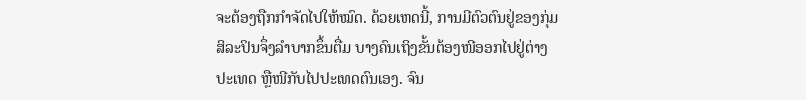ຈະຕ້ອງຖືກກຳຈັດໄປໃຫ້ໝົດ. ດ້ວຍເຫດນີ້, ການມີຕົວຕົນຢູ່ຂອງກຸ່ມສິລະປິນຈຶ່ງລຳບາກຂຶ້ນຕື່ມ ບາງຄົນເຖິງຂັ້ນຕ້ອງໜີອອກໄປຢູ່ຕ່າງປະເທດ ຫຼືໜີກັບໄປປະເທດຕົນເອງ. ຈົນ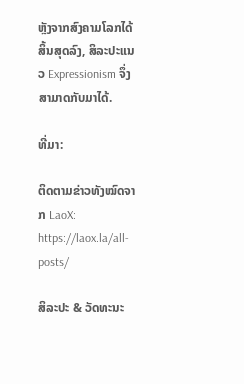ຫຼັງຈາກສົງຄາມໂລກໄດ້ສິ້ນສຸດລົງ, ສິລະປະແນວ Expressionism ຈຶ່ງສາມາດກັບມາໄດ້.

ທີ່ມາ:

ຕິດຕາມຂ່າວທັງໝົດຈາກ LaoX: https://laox.la/all-posts/

ສິລະປະ & ວັດທະນະ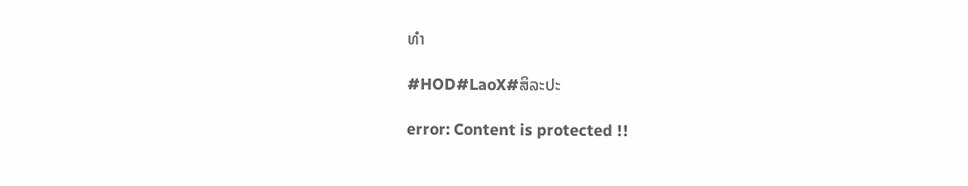ທຳ

#HOD#LaoX#ສິລະປະ

error: Content is protected !!